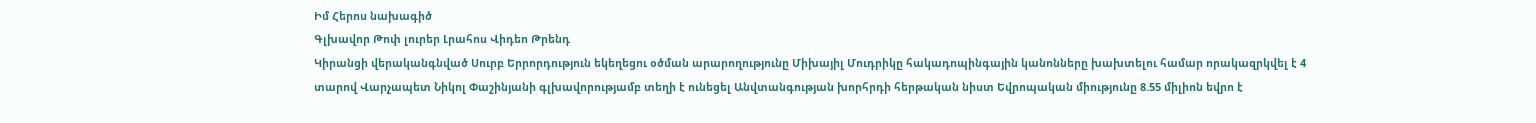Իմ Հերոս նախագիծ
Գլխավոր Թոփ լուրեր Լրահոս Վիդեո Թրենդ
Կիրանցի վերականգնված Սուրբ Երրորդություն եկեղեցու օծման արարողությունը Միխայիլ Մուդրիկը հակադոպինգային կանոնները խախտելու համար որակազրկվել է 4 տարով Վարչապետ Նիկոլ Փաշինյանի գլխավորությամբ տեղի է ունեցել Անվտանգության խորհրդի հերթական նիստ Եվրոպական միությունը 8.55 միլիոն եվրո է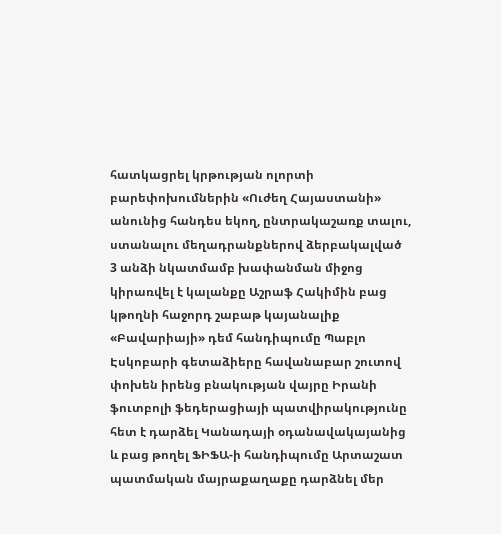հատկացրել կրթության ոլորտի բարեփոխումներին «Ուժեղ Հայաստանի» անունից հանդես եկող, ընտրակաշառք տալու, ստանալու մեղադրանքներով ձերբակալված 3 անձի նկատմամբ խափանման միջոց կիրառվել է կալանքը Աշրաֆ Հակիմին բաց կթողնի հաջորդ շաբաթ կայանալիք «Բավարիայի» դեմ հանդիպումը Պաբլո Էսկոբարի գետաձիերը հավանաբար շուտով փոխեն իրենց բնակության վայրը Իրանի ֆուտբոլի ֆեդերացիայի պատվիրակությունը հետ է դարձել Կանադայի օդանավակայանից և բաց թողել ՖԻՖԱ-ի հանդիպումը Արտաշատ պատմական մայրաքաղաքը դարձնել մեր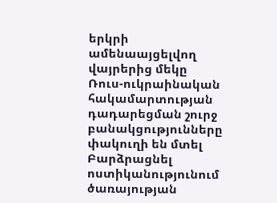երկրի ամենաայցելվող վայրերից մեկը Ռուս-ուկրաինական հակամարտության դադարեցման շուրջ բանակցությունները փակուղի են մտել Բարձրացնել ոստիկանությունում ծառայության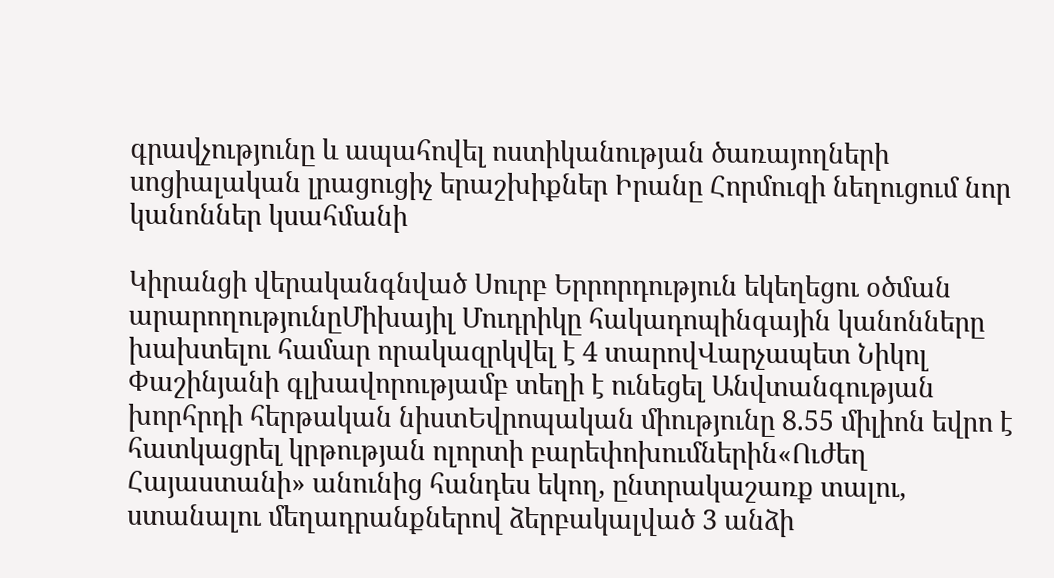գրավչությունը և ապահովել ոստիկանության ծառայողների սոցիալական լրացուցիչ երաշխիքներ Իրանը Հորմուզի նեղուցում նոր կանոններ կսահմանի

Կիրանցի վերականգնված Սուրբ Երրորդություն եկեղեցու օծման արարողությունըՄիխայիլ Մուդրիկը հակադոպինգային կանոնները խախտելու համար որակազրկվել է 4 տարովՎարչապետ Նիկոլ Փաշինյանի գլխավորությամբ տեղի է ունեցել Անվտանգության խորհրդի հերթական նիստԵվրոպական միությունը 8.55 միլիոն եվրո է հատկացրել կրթության ոլորտի բարեփոխումներին«Ուժեղ Հայաստանի» անունից հանդես եկող, ընտրակաշառք տալու, ստանալու մեղադրանքներով ձերբակալված 3 անձի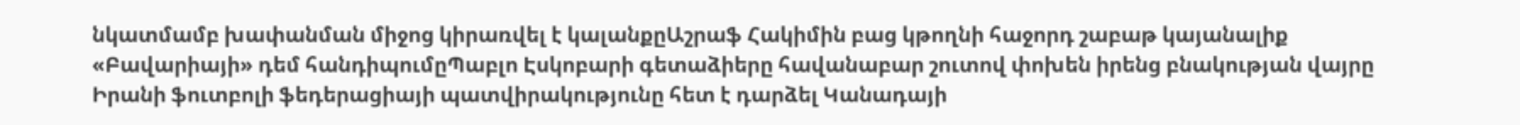նկատմամբ խափանման միջոց կիրառվել է կալանքըԱշրաֆ Հակիմին բաց կթողնի հաջորդ շաբաթ կայանալիք «Բավարիայի» դեմ հանդիպումըՊաբլո Էսկոբարի գետաձիերը հավանաբար շուտով փոխեն իրենց բնակության վայրը Իրանի ֆուտբոլի ֆեդերացիայի պատվիրակությունը հետ է դարձել Կանադայի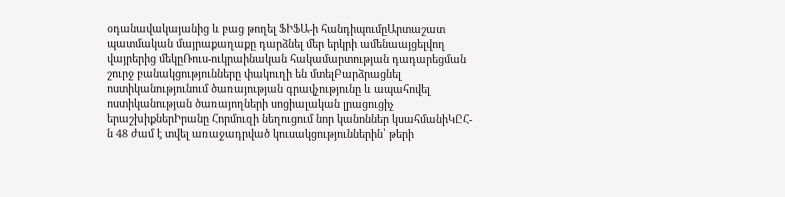օդանավակայանից և բաց թողել ՖԻՖԱ-ի հանդիպումըԱրտաշատ պատմական մայրաքաղաքը դարձնել մեր երկրի ամենաայցելվող վայրերից մեկըՌուս-ուկրաինական հակամարտության դադարեցման շուրջ բանակցությունները փակուղի են մտելԲարձրացնել ոստիկանությունում ծառայության գրավչությունը և ապահովել ոստիկանության ծառայողների սոցիալական լրացուցիչ երաշխիքներԻրանը Հորմուզի նեղուցում նոր կանոններ կսահմանիԿԸՀ-ն 48 ժամ է տվել առաջադրված կուսակցություններին՝ թերի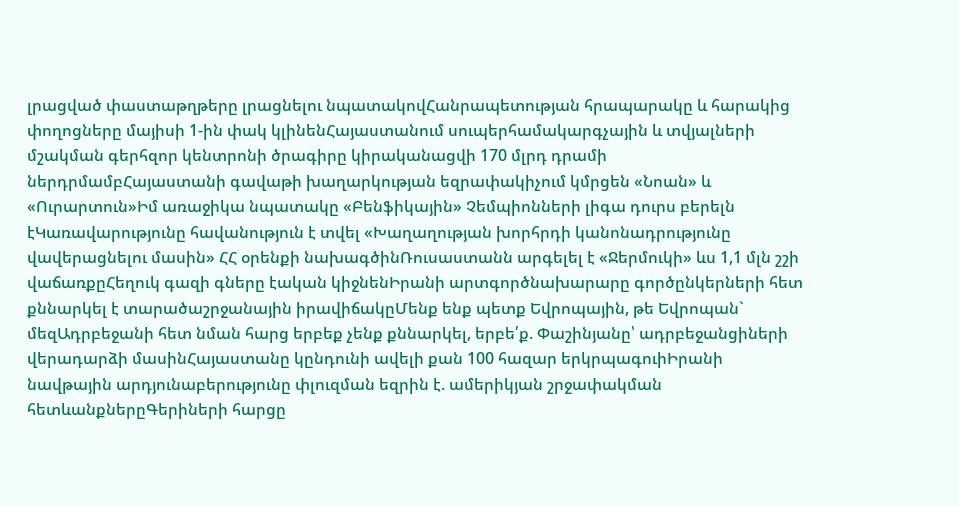լրացված փաստաթղթերը լրացնելու նպատակովՀանրապետության հրապարակը և հարակից փողոցները մայիսի 1-ին փակ կլինենՀայաստանում սուպերհամակարգչային և տվյալների մշակման գերհզոր կենտրոնի ծրագիրը կիրականացվի 170 մլրդ դրամի ներդրմամբՀայաստանի գավաթի խաղարկության եզրափակիչում կմրցեն «Նոան» և «Ուրարտուն»Իմ առաջիկա նպատակը «Բենֆիկային» Չեմպիոնների լիգա դուրս բերելն էԿառավարությունը հավանություն է տվել «Խաղաղության խորհրդի կանոնադրությունը վավերացնելու մասին» ՀՀ օրենքի նախագծինՌուսաստանն արգելել է «Ջերմուկի» ևս 1,1 մլն շշի վաճառքըՀեղուկ գազի գները էական կիջնենԻրանի արտգործնախարարը գործընկերների հետ քննարկել է տարածաշրջանային իրավիճակըՄենք ենք պետք Եվրոպային, թե Եվրոպան` մեզԱդրբեջանի հետ նման հարց երբեք չենք քննարկել, երբե՛ք. Փաշինյանը՝ ադրբեջանցիների վերադարձի մասինՀայաստանը կընդունի ավելի քան 100 հազար երկրպագուիԻրանի նավթային արդյունաբերությունը փլուզման եզրին է. ամերիկյան շրջափակման հետևանքներըԳերիների հարցը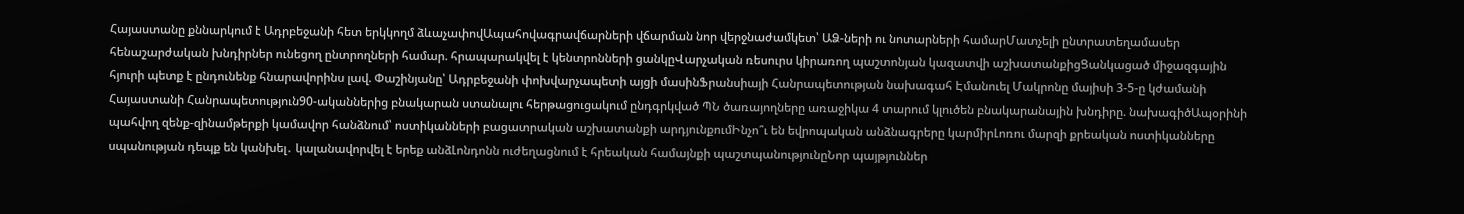Հայաստանը քննարկում է Ադրբեջանի հետ երկկողմ ձևաչափովԱպահովագրավճարների վճարման նոր վերջնաժամկետ՝ ԱՁ-ների ու նոտարների համարՄատչելի ընտրատեղամասեր հենաշարժական խնդիրներ ունեցող ընտրողների համար. հրապարակվել է կենտրոնների ցանկըՎարչական ռեսուրս կիրառող պաշտոնյան կազատվի աշխատանքիցՑանկացած միջազգային հյուրի պետք է ընդունենք հնարավորինս լավ. Փաշինյանը՝ Ադրբեջանի փոխվարչապետի այցի մասինՖրանսիայի Հանրապետության նախագահ Էմանուել Մակրոնը մայիսի 3-5-ը կժամանի Հայաստանի Հանրապետություն90-ականներից բնակարան ստանալու հերթացուցակում ընդգրկված ՊՆ ծառայողները առաջիկա 4 տարում կլուծեն բնակարանային խնդիրը. նախագիծԱպօրինի պահվող զենք-զինամթերքի կամավոր հանձնում՝ ոստիկանների բացատրական աշխատանքի արդյունքումԻնչո՞ւ են եվրոպական անձնագրերը կարմիրԼոռու մարզի քրեական ոստիկանները սպանության դեպք են կանխել․ կալանավորվել է երեք անձԼոնդոնն ուժեղացնում է հրեական համայնքի պաշտպանությունըՆոր պայթյուններ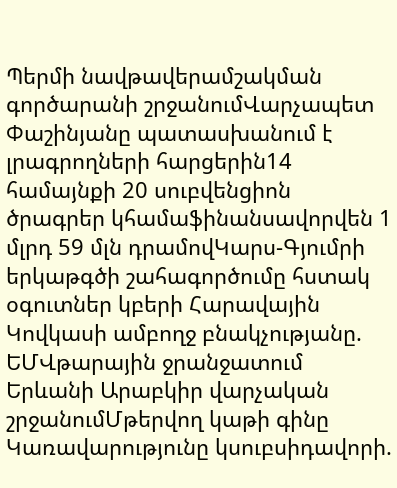Պերմի նավթավերամշակման գործարանի շրջանումՎարչապետ Փաշինյանը պատասխանում է լրագրողների հարցերին14 համայնքի 20 սուբվենցիոն ծրագրեր կհամաֆինանսավորվեն 1 մլրդ 59 մլն դրամովԿարս-Գյումրի երկաթգծի շահագործումը հստակ օգուտներ կբերի Հարավային Կովկասի ամբողջ բնակչությանը. ԵՄՎթարային ջրանջատում Երևանի Արաբկիր վարչական շրջանումՄթերվող կաթի գինը Կառավարությունը կսուբսիդավորի.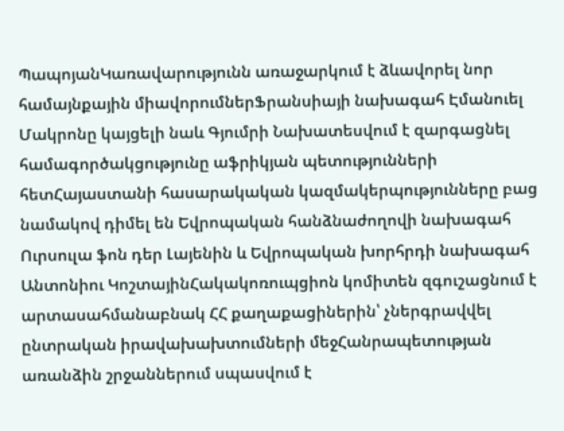ՊապոյանԿառավարությունն առաջարկում է ձևավորել նոր համայնքային միավորումներՖրանսիայի նախագահ Էմանուել Մակրոնը կայցելի նաև Գյումրի Նախատեսվում է զարգացնել համագործակցությունը աֆրիկյան պետությունների հետՀայաստանի հասարակական կազմակերպությունները բաց նամակով դիմել են Եվրոպական հանձնաժողովի նախագահ Ուրսուլա ֆոն դեր Լայենին և Եվրոպական խորհրդի նախագահ Անտոնիու ԿոշտայինՀակակոռուպցիոն կոմիտեն զգուշացնում է արտասահմանաբնակ ՀՀ քաղաքացիներին՝ չներգրավվել ընտրական իրավախախտումների մեջՀանրապետության առանձին շրջաններում սպասվում է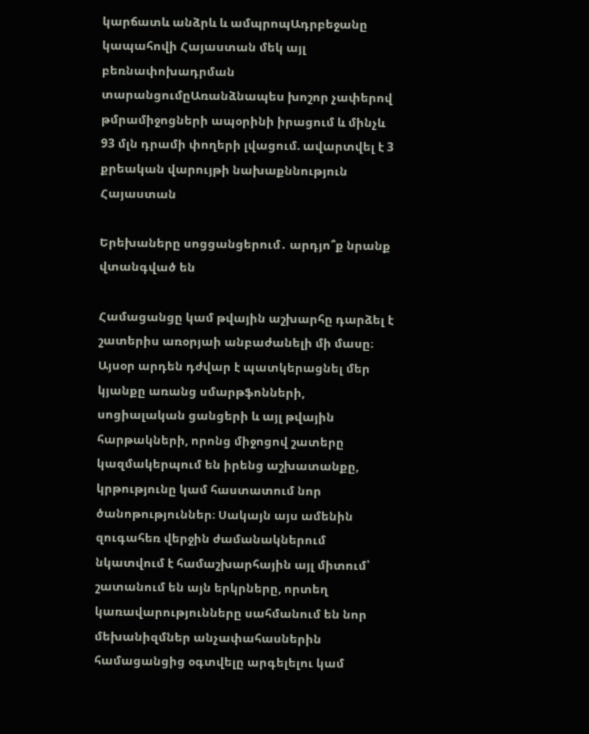կարճատև անձրև և ամպրոպԱդրբեջանը կապահովի Հայաստան մեկ այլ բեռնափոխադրման տարանցումըԱռանձնապես խոշոր չափերով թմրամիջոցների ապօրինի իրացում և մինչև 93 մլն դրամի փողերի լվացում. ավարտվել է 3 քրեական վարույթի նախաքննություն
Հայաստան

Երեխաները սոցցանցերում․ արդյո՞ք նրանք վտանգված են

Համացանցը կամ թվային աշխարհը դարձել է շատերիս առօրյաի անբաժանելի մի մասը։ Այսօր արդեն դժվար է պատկերացնել մեր կյանքը առանց սմարթֆոնների, սոցիալական ցանցերի և այլ թվային հարթակների, որոնց միջոցով շատերը կազմակերպում են իրենց աշխատանքը, կրթությունը կամ հաստատում նոր ծանոթություններ։ Սակայն այս ամենին զուգահեռ վերջին ժամանակներում նկատվում է համաշխարհային այլ միտում՝ շատանում են այն երկրները, որտեղ կառավարությունները սահմանում են նոր մեխանիզմներ անչափահասներին համացանցից օգտվելը արգելելու կամ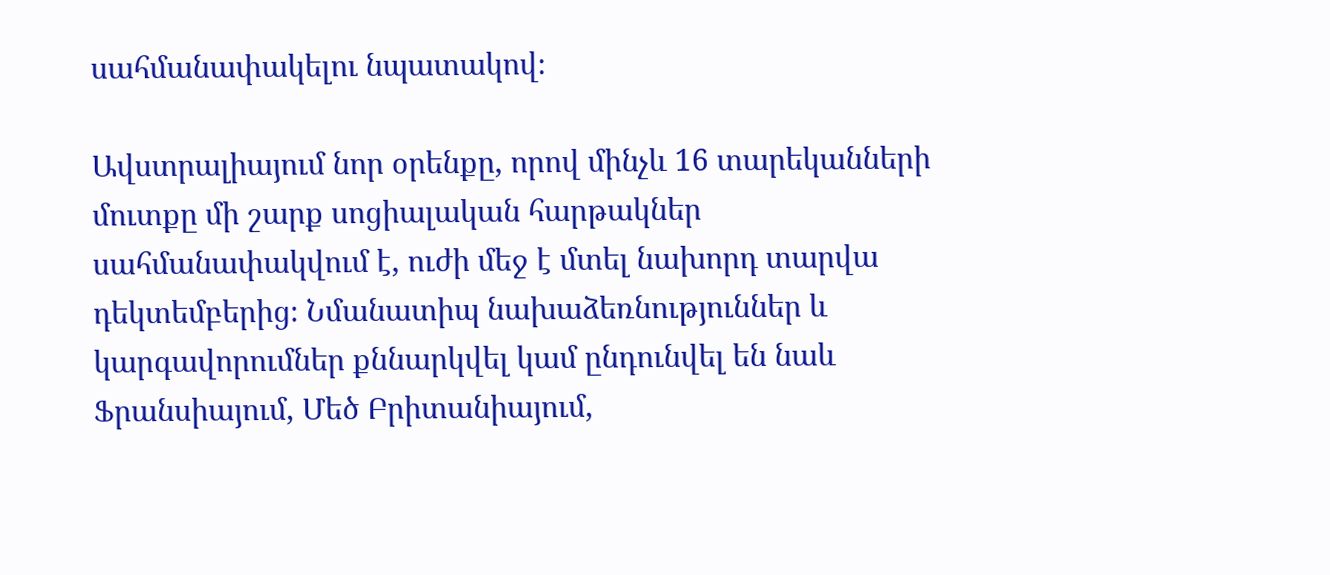սահմանափակելու նպատակով։

Ավստրալիայում նոր օրենքը, որով մինչև 16 տարեկանների մուտքը մի շարք սոցիալական հարթակներ սահմանափակվում է, ուժի մեջ է մտել նախորդ տարվա դեկտեմբերից։ Նմանատիպ նախաձեռնություններ և կարգավորումներ քննարկվել կամ ընդունվել են նաև  Ֆրանսիայում, Մեծ Բրիտանիայում,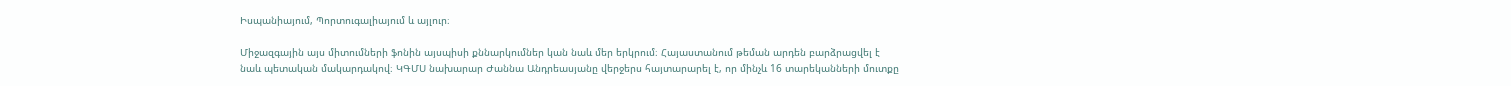Իսպանիայում, Պորտուգալիայում և այլուր։

Միջազգային այս միտումների ֆոնին այսպիսի քննարկումներ կան նաև մեր երկրում։ Հայաստանում թեման արդեն բարձրացվել է նաև պետական մակարդակով։ ԿԳՄՍ նախարար Ժաննա Անդրեասյանը վերջերս հայտարարել է, որ մինչև 16 տարեկանների մուտքը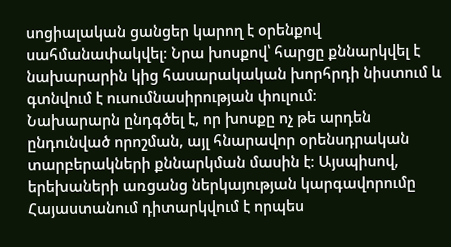սոցիալական ցանցեր կարող է օրենքով սահմանափակվել։ Նրա խոսքով՝ հարցը քննարկվել է նախարարին կից հասարակական խորհրդի նիստում և գտնվում է ուսումնասիրության փուլում։
Նախարարն ընդգծել է, որ խոսքը ոչ թե արդեն ընդունված որոշման, այլ հնարավոր օրենսդրական տարբերակների քննարկման մասին է։ Այսպիսով, երեխաների առցանց ներկայության կարգավորումը Հայաստանում դիտարկվում է որպես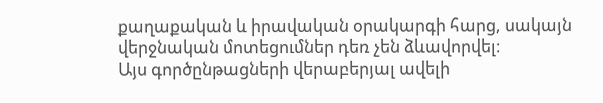քաղաքական և իրավական օրակարգի հարց, սակայն վերջնական մոտեցումներ դեռ չեն ձևավորվել։
Այս գործընթացների վերաբերյալ ավելի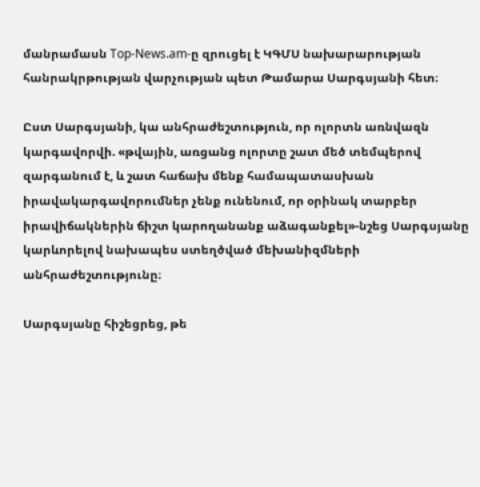մանրամասն Top-News.am-ը զրուցել է ԿԳՄՍ նախարարության հանրակրթության վարչության պետ Թամարա Սարգսյանի հետ։

Ըստ Սարգսյանի, կա անհրաժեշտություն, որ ոլորտն առնվազն կարգավորվի. «թվային, առցանց ոլորտը շատ մեծ տեմպերով զարգանում է, և շատ հաճախ մենք համապատասխան իրավակարգավորումներ չենք ունենում, որ օրինակ տարբեր իրավիճակներին ճիշտ կարողանանք աձագանքել»-նշեց Սարգսյանը կարևորելով նախապես ստեղծված մեխանիզմների անհրաժեշտությունը։

Սարգսյանը հիշեցրեց, թե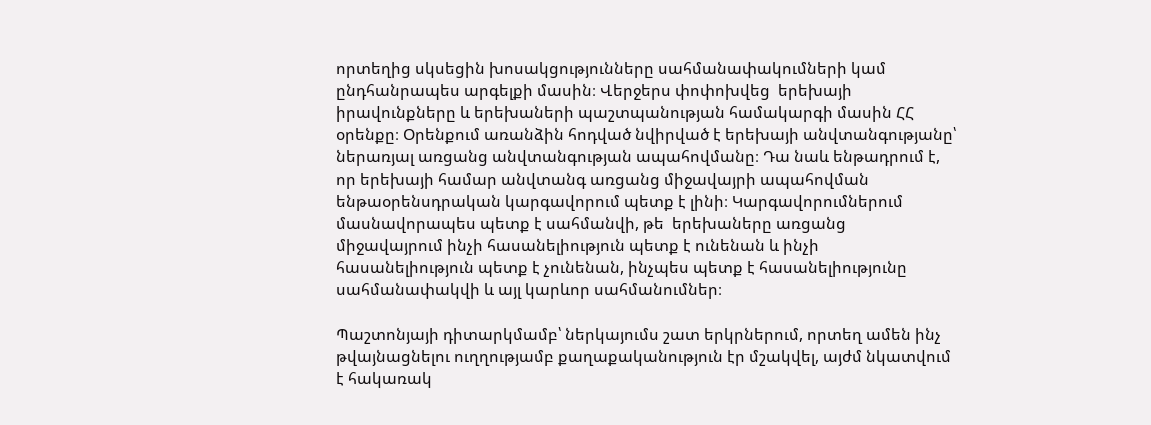որտեղից սկսեցին խոսակցությունները սահմանափակումների կամ ընդհանրապես արգելքի մասին։ Վերջերս փոփոխվեց  երեխայի իրավունքները և երեխաների պաշտպանության համակարգի մասին ՀՀ օրենքը։ Օրենքում առանձին հոդված նվիրված է երեխայի անվտանգությանը՝ ներառյալ առցանց անվտանգության ապահովմանը։ Դա նաև ենթադրում է, որ երեխայի համար անվտանգ առցանց միջավայրի ապահովման ենթաօրենսդրական կարգավորում պետք է լինի։ Կարգավորումներում մասնավորապես պետք է սահմանվի, թե  երեխաները առցանց միջավայրում ինչի հասանելիություն պետք է ունենան և ինչի հասանելիություն պետք է չունենան, ինչպես պետք է հասանելիությունը սահմանափակվի և այլ կարևոր սահմանումներ։

Պաշտոնյայի դիտարկմամբ՝ ներկայումս շատ երկրներում, որտեղ ամեն ինչ թվայնացնելու ուղղությամբ քաղաքականություն էր մշակվել, այժմ նկատվում է հակառակ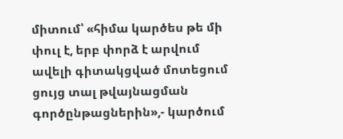միտում՝ «հիմա կարծես թե մի փուլ է, երբ փորձ է արվում ավելի գիտակցված մոտեցում ցույց տալ թվայնացման գործընթացներին»,- կարծում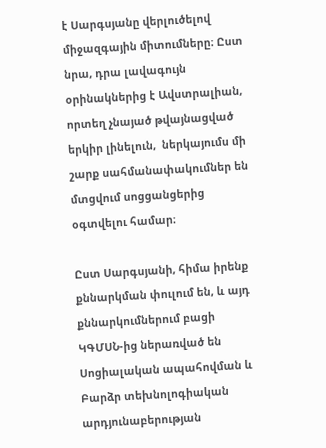է Սարգսյանը վերլուծելով միջազգային միտումները։ Ըստ նրա, դրա լավագույն օրինակներից է Ավստրալիան, որտեղ չնայած թվայնացված երկիր լինելուն,  ներկայումս մի շարք սահմանափակումներ են մտցվում սոցցանցերից օգտվելու համար։

Ըստ Սարգսյանի, հիմա իրենք քննարկման փուլում են, և այդ քննարկումներում բացի ԿԳՄՍՆ-ից ներառված են Սոցիալական ապահովման և Բարձր տեխնոլոգիական արդյունաբերության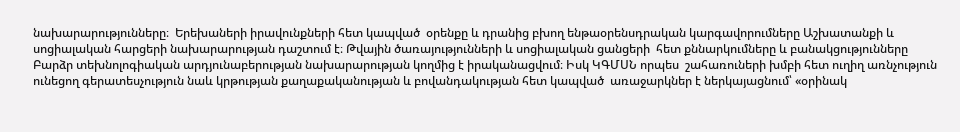նախարարությունները։  Երեխաների իրավունքների հետ կապված  օրենքը և դրանից բխող ենթաօրենսդրական կարգավորումները Աշխատանքի և սոցիալական հարցերի նախարարության դաշտում է։ Թվային ծառայությունների և սոցիալական ցանցերի  հետ քննարկումները և բանակցությունները  Բարձր տեխնոլոգիական արդյունաբերության նախարարության կողմից է իրականացվում։ Իսկ ԿԳՄՍՆ որպես  շահառուների խմբի հետ ուղիղ առնչություն ունեցող գերատեսչություն նաև կրթության քաղաքականության և բովանդակության հետ կապված  առաջարկներ է ներկայացնում՝ «օրինակ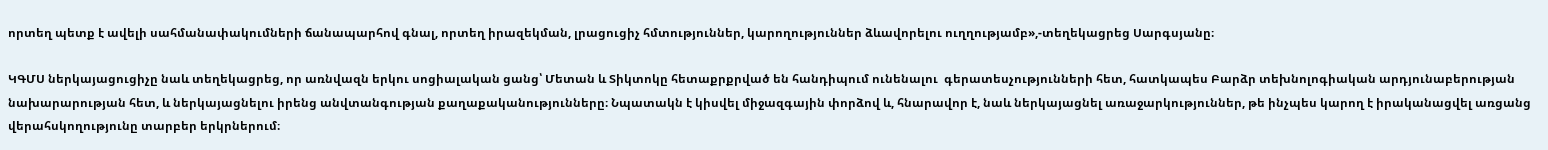որտեղ պետք է ավելի սահմանափակումների ճանապարհով գնալ, որտեղ իրազեկման, լրացուցիչ հմտություններ, կարողություններ ձևավորելու ուղղությամբ»,-տեղեկացրեց Սարգսյանը։

ԿԳՄՍ ներկայացուցիչը նաև տեղեկացրեց, որ առնվազն երկու սոցիալական ցանց՝ Մետան և Տիկտոկը հետաքրքրված են հանդիպում ունենալու  գերատեսչությունների հետ, հատկապես Բարձր տեխնոլոգիական արդյունաբերության նախարարության հետ, և ներկայացնելու իրենց անվտանգության քաղաքականությունները։ Նպատակն է կիսվել միջազգային փորձով և, հնարավոր է, նաև ներկայացնել առաջարկություններ, թե ինչպես կարող է իրականացվել առցանց վերահսկողությունը տարբեր երկրներում։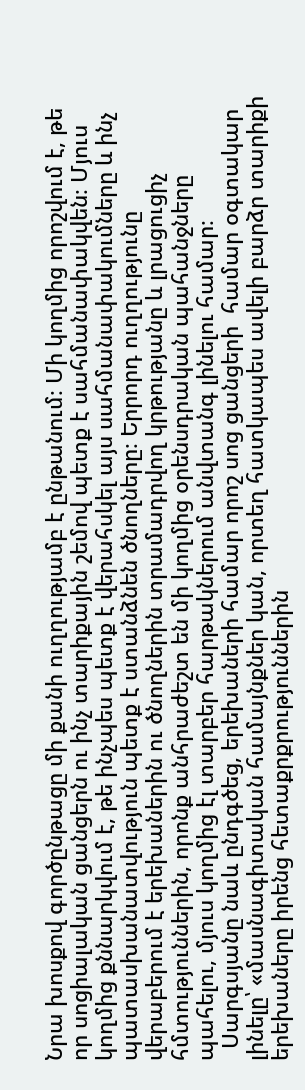Նրա խոսքով գործընթացը մի քանի ուղղությամբ է ընթանում։ Մի կողմից որոշվում է, թե որ սոցիալական ցանցերն ու ինչ տարիքային շեմով պետք է սահմանափակվեն։ Մյուս կողմից քննարկվում է, թե ինչպես պետք է վերահսկել այս սահմանափակումները և ինչ պատասխանատվություն պետք է ստանձնեն ծնողները։ Երրորդ ուղղությունը վերաբերում է երեխաներին ու ծնողներին տրամադրվող կրթությանը և լրացուցիչ հմտություններին, որոնք անհրաժեշտ են մի կողմից օրենսդրական պահանջները պահելու, մյուս կողմից էլ տարբեր հարթակներում անվտանգ լինելու համար։
  Սարգսյանը նաև ընդգծեց, երեխաների համար որոշ սոց ցանցերի  համար օգտակար լինելը՝ «մասնագիտական համայնքներ կան, որտեղ հատկապես ավելի բարձր տարիքի երեխաները իրենց հետաքրքրություններին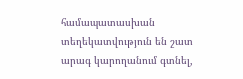համապատասխան տեղեկատվություն են շատ արագ կարողանում գտնել,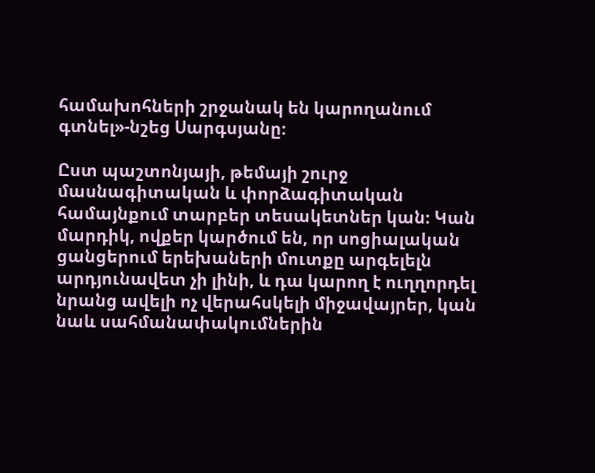համախոհների շրջանակ են կարողանում գտնել»-նշեց Սարգսյանը։

Ըստ պաշտոնյայի, թեմայի շուրջ մասնագիտական և փորձագիտական համայնքում տարբեր տեսակետներ կան։ Կան մարդիկ, ովքեր կարծում են, որ սոցիալական ցանցերում երեխաների մուտքը արգելելն արդյունավետ չի լինի, և դա կարող է ուղղորդել նրանց ավելի ոչ վերահսկելի միջավայրեր, կան նաև սահմանափակումներին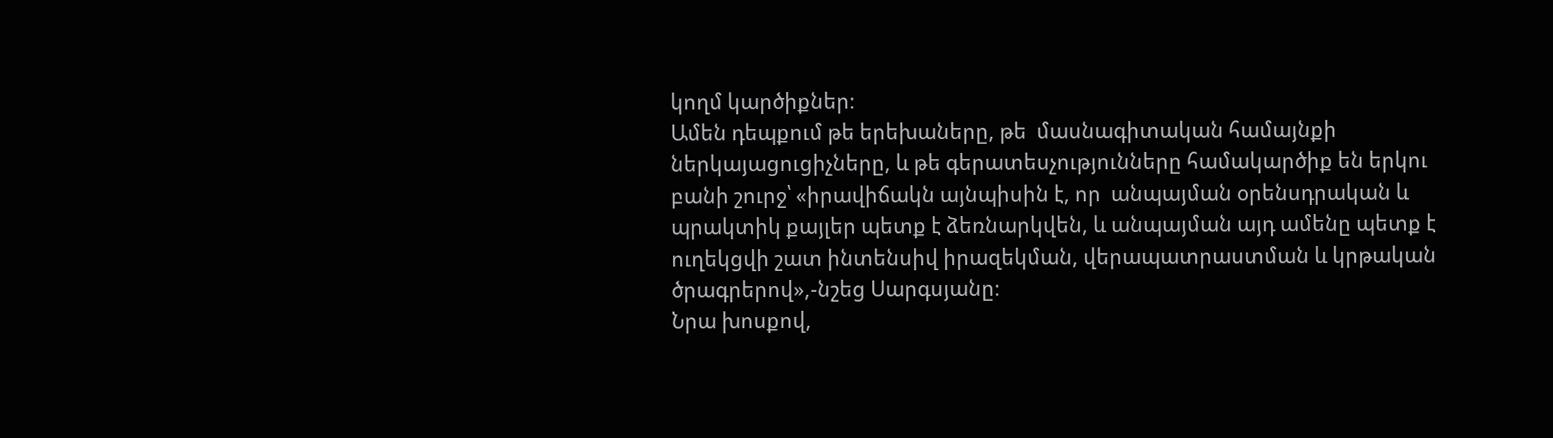կողմ կարծիքներ։
Ամեն դեպքում թե երեխաները, թե  մասնագիտական համայնքի ներկայացուցիչները, և թե գերատեսչությունները համակարծիք են երկու բանի շուրջ՝ «իրավիճակն այնպիսին է, որ  անպայման օրենսդրական և պրակտիկ քայլեր պետք է ձեռնարկվեն, և անպայման այդ ամենը պետք է ուղեկցվի շատ ինտենսիվ իրազեկման, վերապատրաստման և կրթական ծրագրերով»,-նշեց Սարգսյանը։
Նրա խոսքով,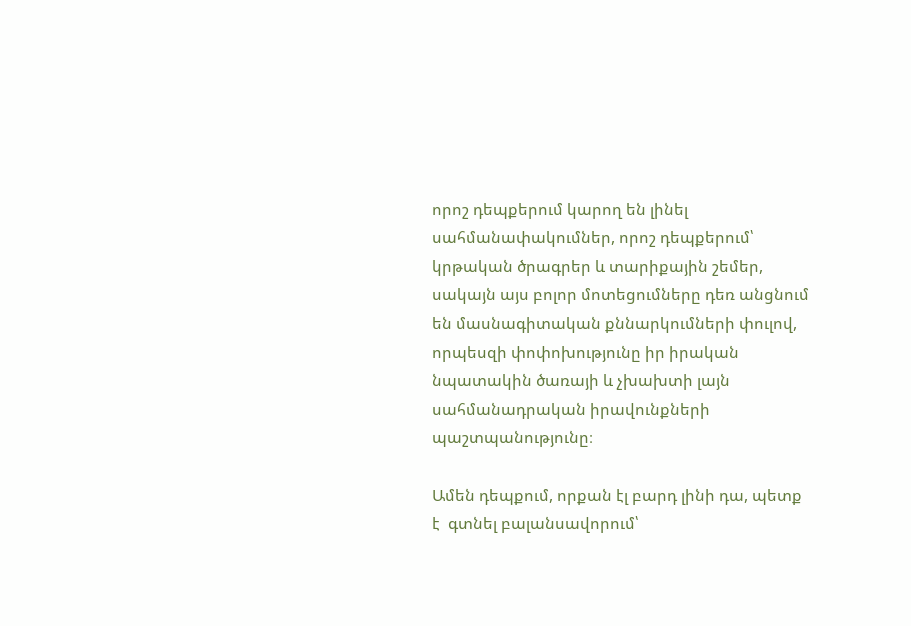որոշ դեպքերում կարող են լինել սահմանափակումներ, որոշ դեպքերում՝ կրթական ծրագրեր և տարիքային շեմեր, սակայն այս բոլոր մոտեցումները դեռ անցնում են մասնագիտական քննարկումների փուլով, որպեսզի փոփոխությունը իր իրական նպատակին ծառայի և չխախտի լայն սահմանադրական իրավունքների պաշտպանությունը։

Ամեն դեպքում, որքան էլ բարդ լինի դա, պետք է  գտնել բալանսավորում՝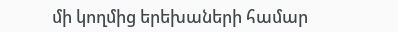մի կողմից երեխաների համար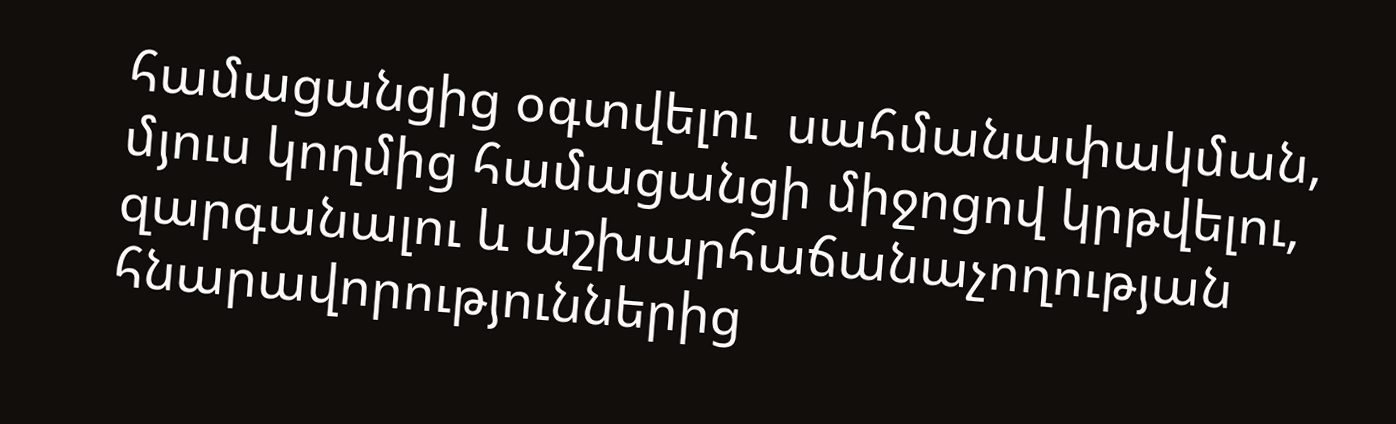համացանցից օգտվելու  սահմանափակման, մյուս կողմից համացանցի միջոցով կրթվելու, զարգանալու և աշխարհաճանաչողության հնարավորություններից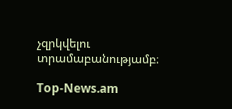չզրկվելու տրամաբանությամբ։

Top-News.am